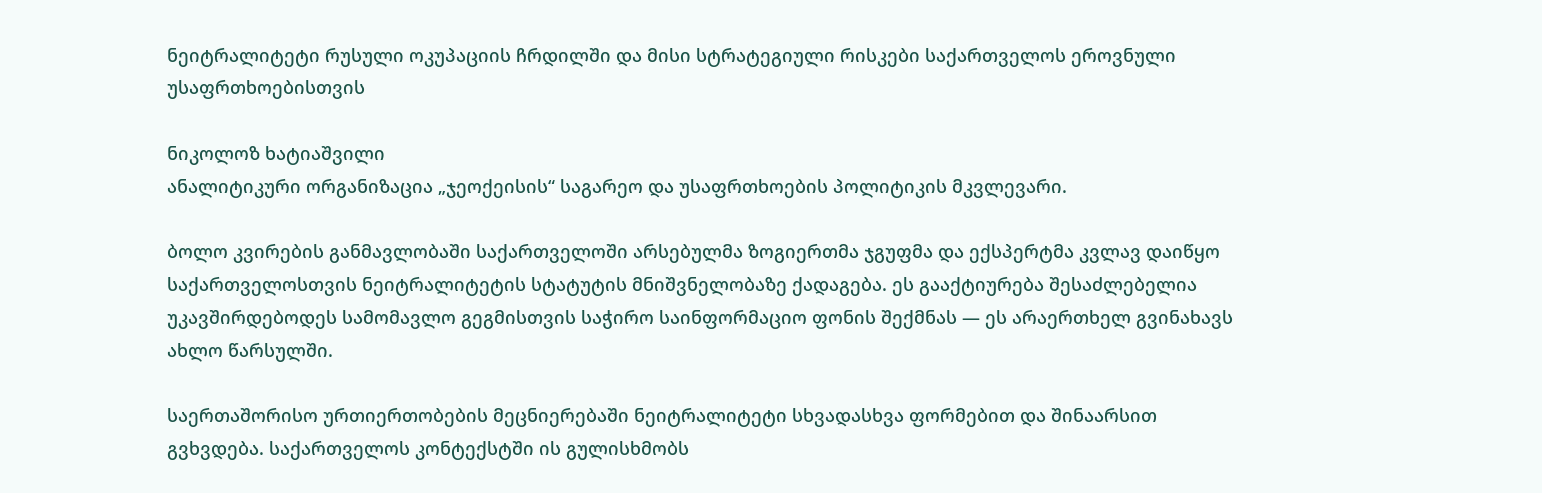ნეიტრალიტეტი რუსული ოკუპაციის ჩრდილში და მისი სტრატეგიული რისკები საქართველოს ეროვნული უსაფრთხოებისთვის

ნიკოლოზ ხატიაშვილი
ანალიტიკური ორგანიზაცია „ჯეოქეისის“ საგარეო და უსაფრთხოების პოლიტიკის მკვლევარი.

ბოლო კვირების განმავლობაში საქართველოში არსებულმა ზოგიერთმა ჯგუფმა და ექსპერტმა კვლავ დაიწყო საქართველოსთვის ნეიტრალიტეტის სტატუტის მნიშვნელობაზე ქადაგება. ეს გააქტიურება შესაძლებელია უკავშირდებოდეს სამომავლო გეგმისთვის საჭირო საინფორმაციო ფონის შექმნას — ეს არაერთხელ გვინახავს ახლო წარსულში.

საერთაშორისო ურთიერთობების მეცნიერებაში ნეიტრალიტეტი სხვადასხვა ფორმებით და შინაარსით გვხვდება. საქართველოს კონტექსტში ის გულისხმობს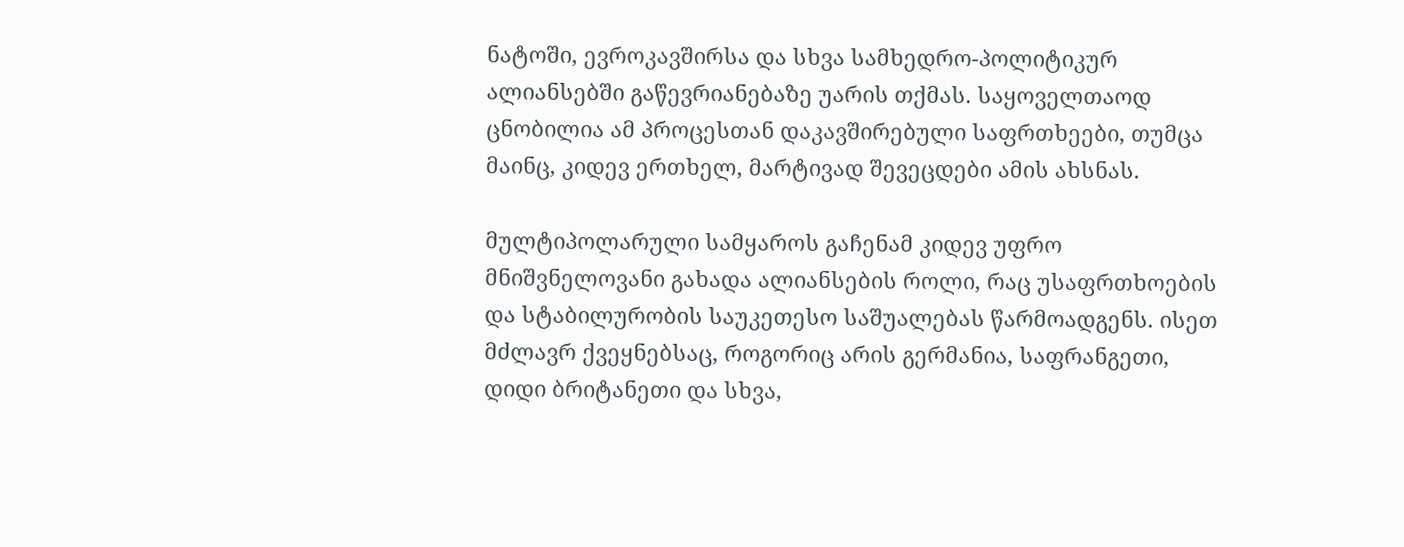ნატოში, ევროკავშირსა და სხვა სამხედრო-პოლიტიკურ ალიანსებში გაწევრიანებაზე უარის თქმას. საყოველთაოდ ცნობილია ამ პროცესთან დაკავშირებული საფრთხეები, თუმცა მაინც, კიდევ ერთხელ, მარტივად შევეცდები ამის ახსნას.

მულტიპოლარული სამყაროს გაჩენამ კიდევ უფრო მნიშვნელოვანი გახადა ალიანსების როლი, რაც უსაფრთხოების და სტაბილურობის საუკეთესო საშუალებას წარმოადგენს. ისეთ მძლავრ ქვეყნებსაც, როგორიც არის გერმანია, საფრანგეთი, დიდი ბრიტანეთი და სხვა,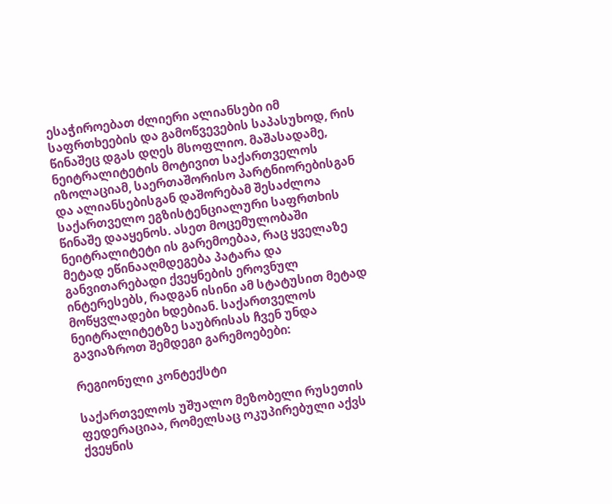ესაჭიროებათ ძლიერი ალიანსები იმ საფრთხეების და გამოწვევების საპასუხოდ, რის წინაშეც დგას დღეს მსოფლიო. მაშასადამე, ნეიტრალიტეტის მოტივით საქართველოს იზოლაციამ, საერთაშორისო პარტნიორებისგან და ალიანსებისგან დაშორებამ შესაძლოა საქართველო ეგზისტენციალური საფრთხის წინაშე დააყენოს. ასეთ მოცემულობაში ნეიტრალიტეტი ის გარემოებაა, რაც ყველაზე მეტად ეწინააღმდეგება პატარა და განვითარებადი ქვეყნების ეროვნულ ინტერესებს, რადგან ისინი ამ სტატუსით მეტად მოწყვლადები ხდებიან. საქართველოს ნეიტრალიტეტზე საუბრისას ჩვენ უნდა გავიაზროთ შემდეგი გარემოებები:

რეგიონული კონტექსტი

საქართველოს უშუალო მეზობელი რუსეთის ფედერაციაა, რომელსაც ოკუპირებული აქვს ქვეყნის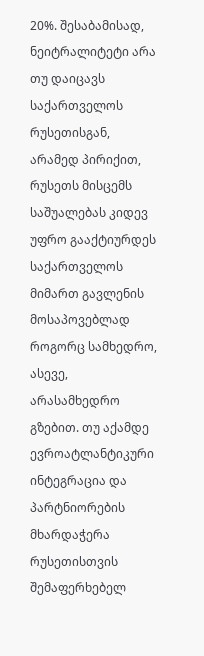20%. შესაბამისად, ნეიტრალიტეტი არა თუ დაიცავს საქართველოს რუსეთისგან, არამედ პირიქით, რუსეთს მისცემს საშუალებას კიდევ უფრო გააქტიურდეს საქართველოს მიმართ გავლენის მოსაპოვებლად როგორც სამხედრო, ასევე, არასამხედრო გზებით. თუ აქამდე ევროატლანტიკური ინტეგრაცია და პარტნიორების მხარდაჭერა რუსეთისთვის შემაფერხებელ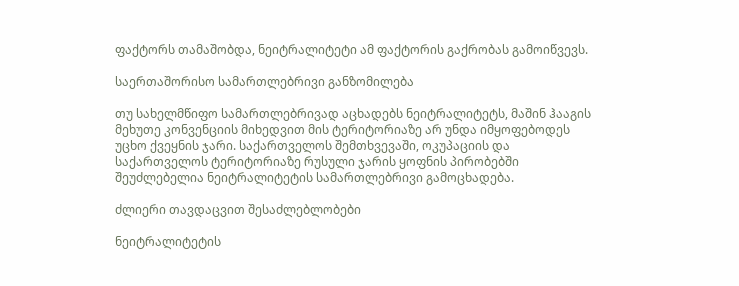ფაქტორს თამაშობდა, ნეიტრალიტეტი ამ ფაქტორის გაქრობას გამოიწვევს.

საერთაშორისო სამართლებრივი განზომილება

თუ სახელმწიფო სამართლებრივად აცხადებს ნეიტრალიტეტს, მაშინ ჰააგის მეხუთე კონვენციის მიხედვით მის ტერიტორიაზე არ უნდა იმყოფებოდეს უცხო ქვეყნის ჯარი. საქართველოს შემთხვევაში, ოკუპაციის და საქართველოს ტერიტორიაზე რუსული ჯარის ყოფნის პირობებში შეუძლებელია ნეიტრალიტეტის სამართლებრივი გამოცხადება.

ძლიერი თავდაცვით შესაძლებლობები

ნეიტრალიტეტის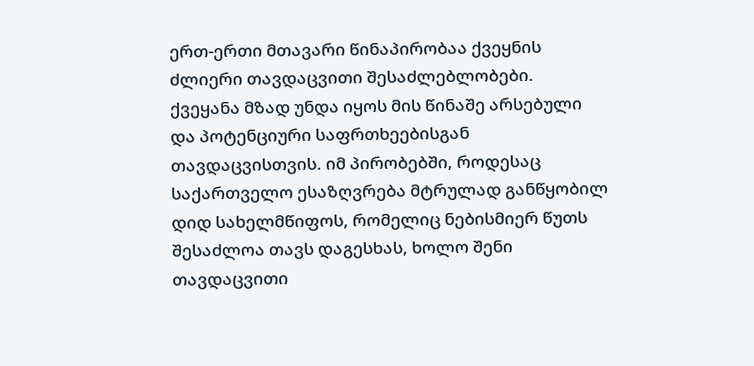ერთ-ერთი მთავარი წინაპირობაა ქვეყნის ძლიერი თავდაცვითი შესაძლებლობები. ქვეყანა მზად უნდა იყოს მის წინაშე არსებული და პოტენციური საფრთხეებისგან თავდაცვისთვის. იმ პირობებში, როდესაც საქართველო ესაზღვრება მტრულად განწყობილ დიდ სახელმწიფოს, რომელიც ნებისმიერ წუთს შესაძლოა თავს დაგესხას, ხოლო შენი თავდაცვითი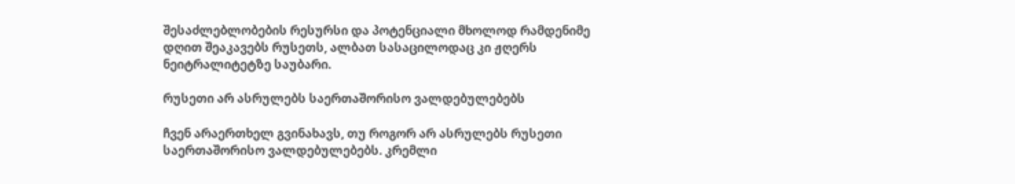შესაძლებლობების რესურსი და პოტენციალი მხოლოდ რამდენიმე დღით შეაკავებს რუსეთს, ალბათ სასაცილოდაც კი ჟღერს ნეიტრალიტეტზე საუბარი.

რუსეთი არ ასრულებს საერთაშორისო ვალდებულებებს

ჩვენ არაერთხელ გვინახავს, თუ როგორ არ ასრულებს რუსეთი საერთაშორისო ვალდებულებებს. კრემლი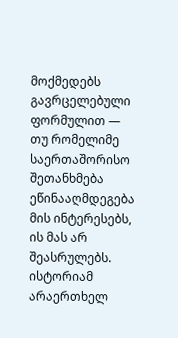მოქმედებს გავრცელებული ფორმულით — თუ რომელიმე საერთაშორისო შეთანხმება ეწინააღმდეგება მის ინტერესებს, ის მას არ შეასრულებს. ისტორიამ არაერთხელ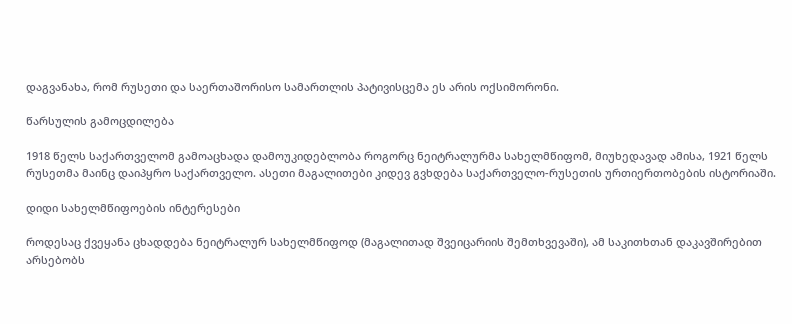დაგვანახა, რომ რუსეთი და საერთაშორისო სამართლის პატივისცემა ეს არის ოქსიმორონი.

წარსულის გამოცდილება

1918 წელს საქართველომ გამოაცხადა დამოუკიდებლობა როგორც ნეიტრალურმა სახელმწიფომ, მიუხედავად ამისა, 1921 წელს რუსეთმა მაინც დაიპყრო საქართველო. ასეთი მაგალითები კიდევ გვხდება საქართველო-რუსეთის ურთიერთობების ისტორიაში.

დიდი სახელმწიფოების ინტერესები

როდესაც ქვეყანა ცხადდება ნეიტრალურ სახელმწიფოდ (მაგალითად შვეიცარიის შემთხვევაში), ამ საკითხთან დაკავშირებით არსებობს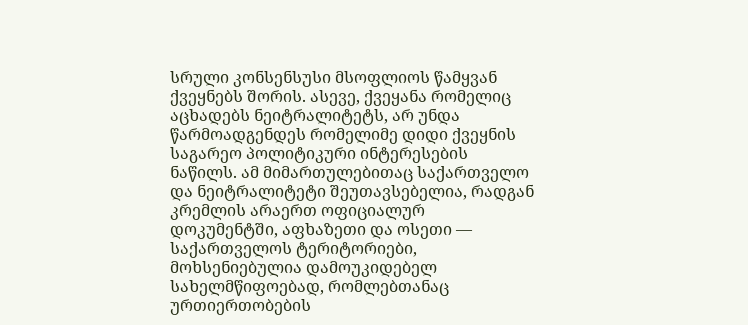სრული კონსენსუსი მსოფლიოს წამყვან ქვეყნებს შორის. ასევე, ქვეყანა რომელიც აცხადებს ნეიტრალიტეტს, არ უნდა წარმოადგენდეს რომელიმე დიდი ქვეყნის საგარეო პოლიტიკური ინტერესების ნაწილს. ამ მიმართულებითაც საქართველო და ნეიტრალიტეტი შეუთავსებელია, რადგან კრემლის არაერთ ოფიციალურ დოკუმენტში, აფხაზეთი და ოსეთი — საქართველოს ტერიტორიები, მოხსენიებულია დამოუკიდებელ სახელმწიფოებად, რომლებთანაც ურთიერთობების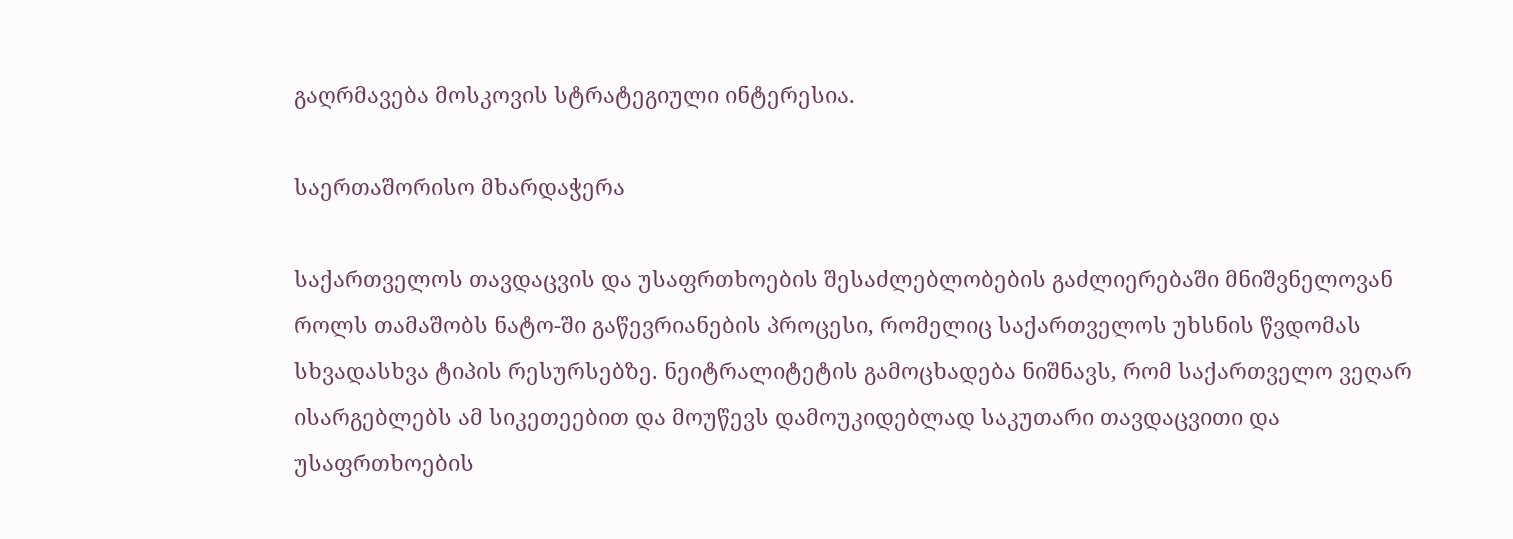გაღრმავება მოსკოვის სტრატეგიული ინტერესია.

საერთაშორისო მხარდაჭერა

საქართველოს თავდაცვის და უსაფრთხოების შესაძლებლობების გაძლიერებაში მნიშვნელოვან როლს თამაშობს ნატო-ში გაწევრიანების პროცესი, რომელიც საქართველოს უხსნის წვდომას სხვადასხვა ტიპის რესურსებზე. ნეიტრალიტეტის გამოცხადება ნიშნავს, რომ საქართველო ვეღარ ისარგებლებს ამ სიკეთეებით და მოუწევს დამოუკიდებლად საკუთარი თავდაცვითი და უსაფრთხოების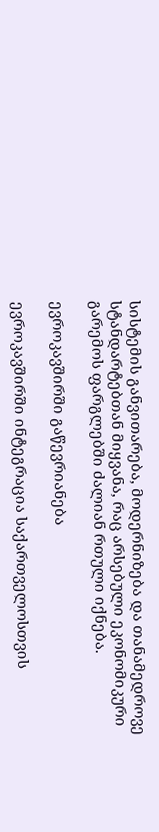სისტემის განვითარება, მოდერნიზება და თანამედროვე სტანდარტებთან მიყვანა, რაც არსებული ეკონომიკური გარემოს ფარგლებში ძალიან რთული იქნება.

ევროკავშირში გაწევრიანება

ევროკავშირში ინტეგრაცია საქართველოსთვის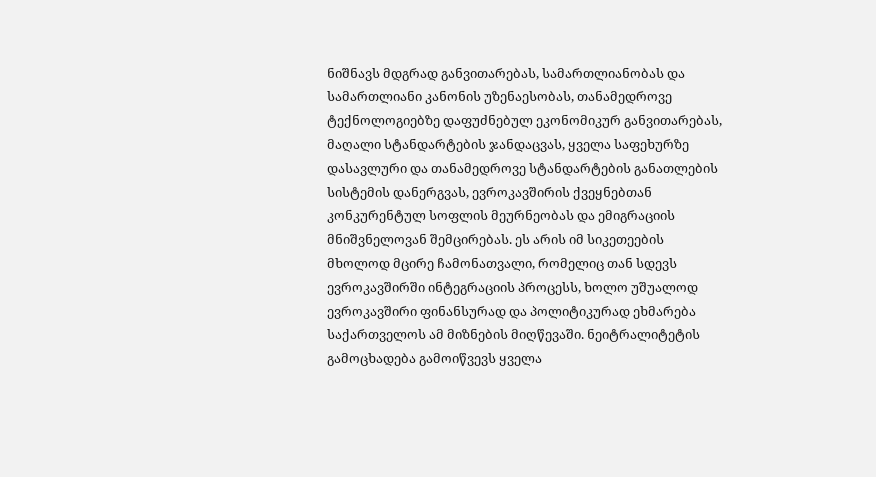ნიშნავს მდგრად განვითარებას, სამართლიანობას და სამართლიანი კანონის უზენაესობას, თანამედროვე ტექნოლოგიებზე დაფუძნებულ ეკონომიკურ განვითარებას, მაღალი სტანდარტების ჯანდაცვას, ყველა საფეხურზე დასავლური და თანამედროვე სტანდარტების განათლების სისტემის დანერგვას, ევროკავშირის ქვეყნებთან კონკურენტულ სოფლის მეურნეობას და ემიგრაციის მნიშვნელოვან შემცირებას. ეს არის იმ სიკეთეების მხოლოდ მცირე ჩამონათვალი, რომელიც თან სდევს ევროკავშირში ინტეგრაციის პროცესს, ხოლო უშუალოდ ევროკავშირი ფინანსურად და პოლიტიკურად ეხმარება საქართველოს ამ მიზნების მიღწევაში. ნეიტრალიტეტის გამოცხადება გამოიწვევს ყველა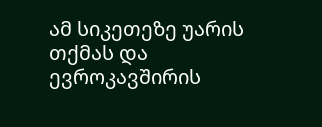ამ სიკეთეზე უარის თქმას და ევროკავშირის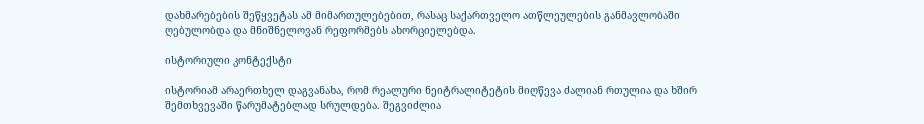დახმარებების შეწყვეტას ამ მიმართულებებით, რასაც საქართველო ათწლეულების განმავლობაში ღებულობდა და მნიშნელოვან რეფორმებს ახორციელებდა.

ისტორიული კონტექსტი

ისტორიამ არაერთხელ დაგვანახა, რომ რეალური ნეიტრალიტეტის მიღწევა ძალიან რთულია და ხშირ შემთხვევაში წარუმატებლად სრულდება. შეგვიძლია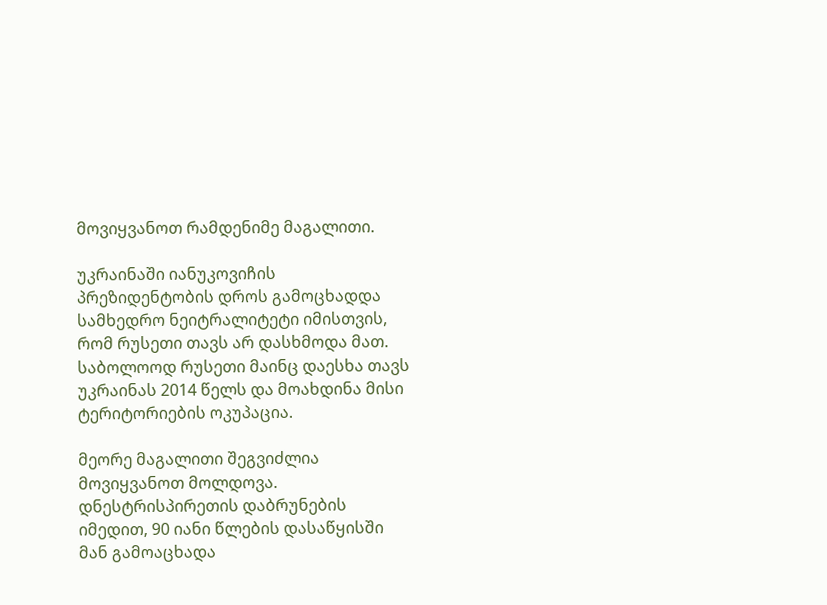მოვიყვანოთ რამდენიმე მაგალითი.

უკრაინაში იანუკოვიჩის პრეზიდენტობის დროს გამოცხადდა სამხედრო ნეიტრალიტეტი იმისთვის, რომ რუსეთი თავს არ დასხმოდა მათ. საბოლოოდ რუსეთი მაინც დაესხა თავს უკრაინას 2014 წელს და მოახდინა მისი ტერიტორიების ოკუპაცია.

მეორე მაგალითი შეგვიძლია მოვიყვანოთ მოლდოვა. დნესტრისპირეთის დაბრუნების იმედით, 90 იანი წლების დასაწყისში მან გამოაცხადა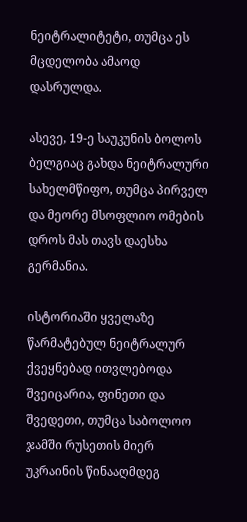ნეიტრალიტეტი, თუმცა ეს მცდელობა ამაოდ დასრულდა.

ასევე, 19-ე საუკუნის ბოლოს ბელგიაც გახდა ნეიტრალური სახელმწიფო, თუმცა პირველ და მეორე მსოფლიო ომების დროს მას თავს დაესხა გერმანია.

ისტორიაში ყველაზე წარმატებულ ნეიტრალურ ქვეყნებად ითვლებოდა შვეიცარია, ფინეთი და შვედეთი, თუმცა საბოლოო ჯამში რუსეთის მიერ უკრაინის წინააღმდეგ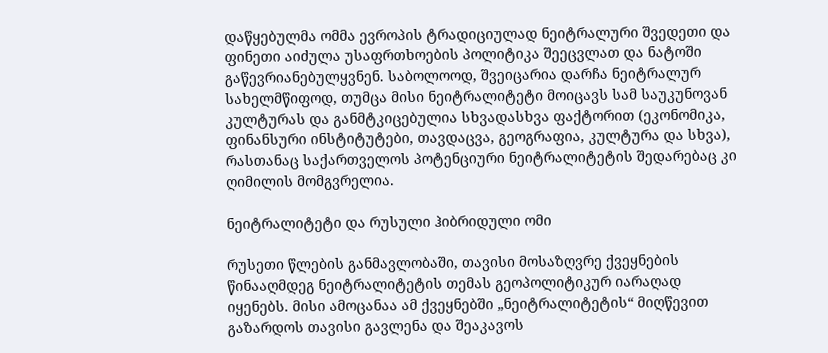დაწყებულმა ომმა ევროპის ტრადიციულად ნეიტრალური შვედეთი და ფინეთი აიძულა უსაფრთხოების პოლიტიკა შეეცვლათ და ნატოში გაწევრიანებულყვნენ. საბოლოოდ, შვეიცარია დარჩა ნეიტრალურ სახელმწიფოდ, თუმცა მისი ნეიტრალიტეტი მოიცავს სამ საუკუნოვან კულტურას და განმტკიცებულია სხვადასხვა ფაქტორით (ეკონომიკა, ფინანსური ინსტიტუტები, თავდაცვა, გეოგრაფია, კულტურა და სხვა), რასთანაც საქართველოს პოტენციური ნეიტრალიტეტის შედარებაც კი ღიმილის მომგვრელია.

ნეიტრალიტეტი და რუსული ჰიბრიდული ომი

რუსეთი წლების განმავლობაში, თავისი მოსაზღვრე ქვეყნების წინააღმდეგ ნეიტრალიტეტის თემას გეოპოლიტიკურ იარაღად იყენებს. მისი ამოცანაა ამ ქვეყნებში „ნეიტრალიტეტის“ მიღწევით გაზარდოს თავისი გავლენა და შეაკავოს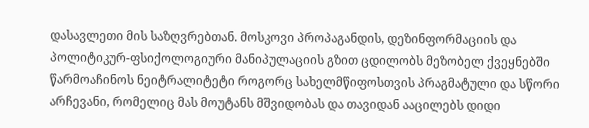დასავლეთი მის საზღვრებთან. მოსკოვი პროპაგანდის, დეზინფორმაციის და პოლიტიკურ-ფსიქოლოგიური მანიპულაციის გზით ცდილობს მეზობელ ქვეყნებში წარმოაჩინოს ნეიტრალიტეტი როგორც სახელმწიფოსთვის პრაგმატული და სწორი არჩევანი, რომელიც მას მოუტანს მშვიდობას და თავიდან ააცილებს დიდი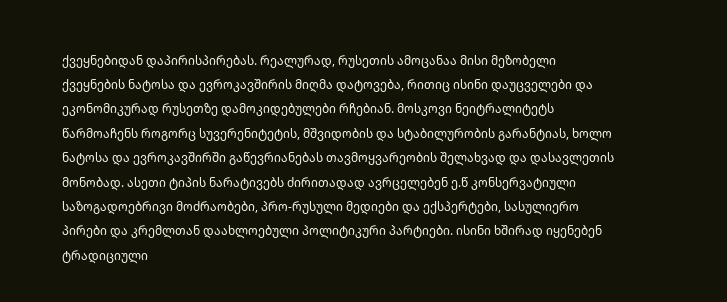ქვეყნებიდან დაპირისპირებას. რეალურად, რუსეთის ამოცანაა მისი მეზობელი ქვეყნების ნატოსა და ევროკავშირის მიღმა დატოვება, რითიც ისინი დაუცველები და ეკონომიკურად რუსეთზე დამოკიდებულები რჩებიან. მოსკოვი ნეიტრალიტეტს წარმოაჩენს როგორც სუვერენიტეტის, მშვიდობის და სტაბილურობის გარანტიას, ხოლო ნატოსა და ევროკავშირში გაწევრიანებას თავმოყვარეობის შელახვად და დასავლეთის მონობად. ასეთი ტიპის ნარატივებს ძირითადად ავრცელებენ ე.წ კონსერვატიული საზოგადოებრივი მოძრაობები, პრო-რუსული მედიები და ექსპერტები, სასულიერო პირები და კრემლთან დაახლოებული პოლიტიკური პარტიები. ისინი ხშირად იყენებენ ტრადიციული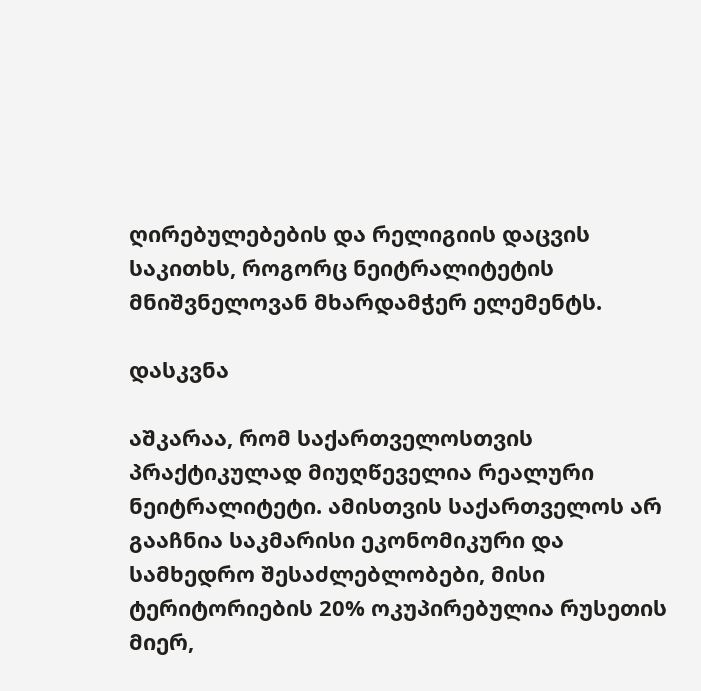ღირებულებების და რელიგიის დაცვის საკითხს, როგორც ნეიტრალიტეტის მნიშვნელოვან მხარდამჭერ ელემენტს.

დასკვნა

აშკარაა, რომ საქართველოსთვის პრაქტიკულად მიუღწეველია რეალური ნეიტრალიტეტი. ამისთვის საქართველოს არ გააჩნია საკმარისი ეკონომიკური და სამხედრო შესაძლებლობები, მისი ტერიტორიების 20% ოკუპირებულია რუსეთის მიერ,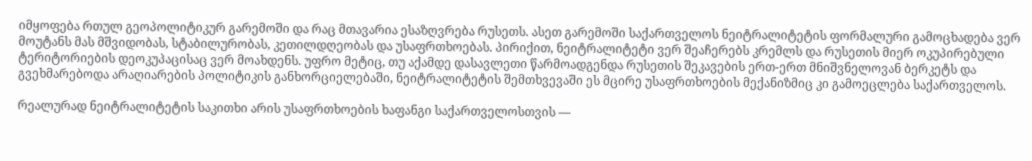იმყოფება რთულ გეოპოლიტიკურ გარემოში და რაც მთავარია ესაზღვრება რუსეთს. ასეთ გარემოში საქართველოს ნეიტრალიტეტის ფორმალური გამოცხადება ვერ მოუტანს მას მშვიდობას, სტაბილურობას, კეთილდღეობას და უსაფრთხოებას. პირიქით, ნეიტრალიტეტი ვერ შეაჩერებს კრემლს და რუსეთის მიერ ოკუპირებული ტერიტორიების დეოკუპაცისაც ვერ მოახდენს. უფრო მეტიც, თუ აქამდე დასავლეთი წარმოადგენდა რუსეთის შეკავების ერთ-ერთ მნიშვნელოვან ბერკეტს და გვეხმარებოდა არაღიარების პოლიტიკის განხორციელებაში, ნეიტრალიტეტის შემთხვევაში ეს მცირე უსაფრთხოების მექანიზმიც კი გამოეცლება საქართველოს.

რეალურად ნეიტრალიტეტის საკითხი არის უსაფრთხოების ხაფანგი საქართველოსთვის —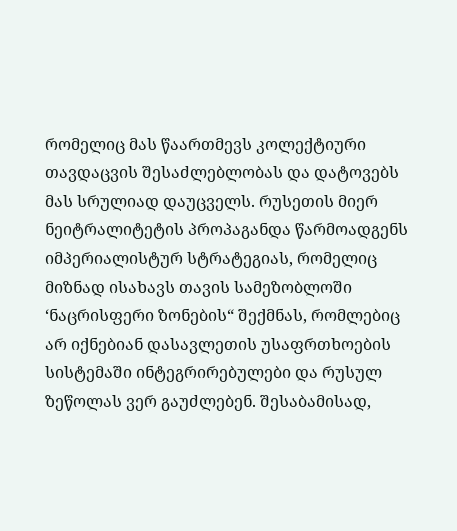რომელიც მას წაართმევს კოლექტიური თავდაცვის შესაძლებლობას და დატოვებს მას სრულიად დაუცველს. რუსეთის მიერ ნეიტრალიტეტის პროპაგანდა წარმოადგენს იმპერიალისტურ სტრატეგიას, რომელიც მიზნად ისახავს თავის სამეზობლოში ‘ნაცრისფერი ზონების“ შექმნას, რომლებიც არ იქნებიან დასავლეთის უსაფრთხოების სისტემაში ინტეგრირებულები და რუსულ ზეწოლას ვერ გაუძლებენ. შესაბამისად,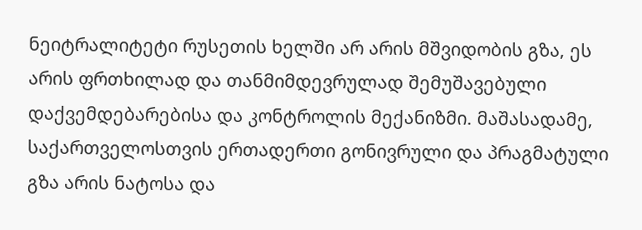ნეიტრალიტეტი რუსეთის ხელში არ არის მშვიდობის გზა, ეს არის ფრთხილად და თანმიმდევრულად შემუშავებული დაქვემდებარებისა და კონტროლის მექანიზმი. მაშასადამე, საქართველოსთვის ერთადერთი გონივრული და პრაგმატული გზა არის ნატოსა და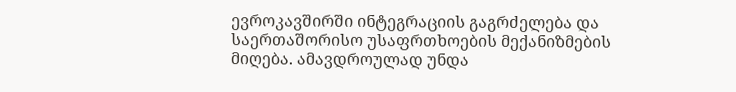ევროკავშირში ინტეგრაციის გაგრძელება და საერთაშორისო უსაფრთხოების მექანიზმების მიღება. ამავდროულად უნდა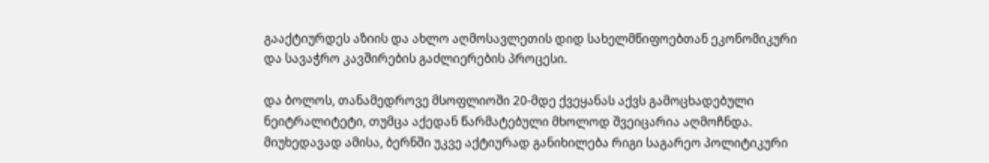გააქტიურდეს აზიის და ახლო აღმოსავლეთის დიდ სახელმწიფოებთან ეკონომიკური და სავაჭრო კავშირების გაძლიერების პროცესი.

და ბოლოს, თანამედროვე მსოფლიოში 20-მდე ქვეყანას აქვს გამოცხადებული ნეიტრალიტეტი, თუმცა აქედან წარმატებული მხოლოდ შვეიცარია აღმოჩნდა. მიუხედავად ამისა, ბერნში უკვე აქტიურად განიხილება რიგი საგარეო პოლიტიკური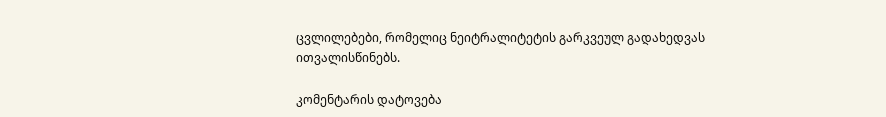ცვლილებები, რომელიც ნეიტრალიტეტის გარკვეულ გადახედვას ითვალისწინებს.

კომენტარის დატოვება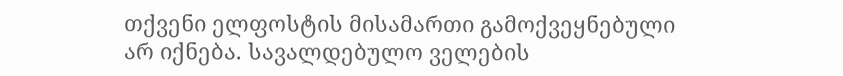თქვენი ელფოსტის მისამართი გამოქვეყნებული არ იქნება. სავალდებულო ველების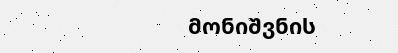მონიშვნის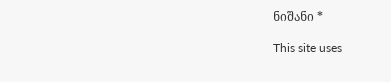ნიშანი *

This site uses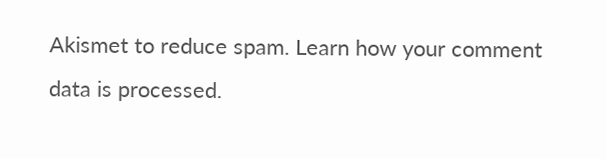Akismet to reduce spam. Learn how your comment data is processed.